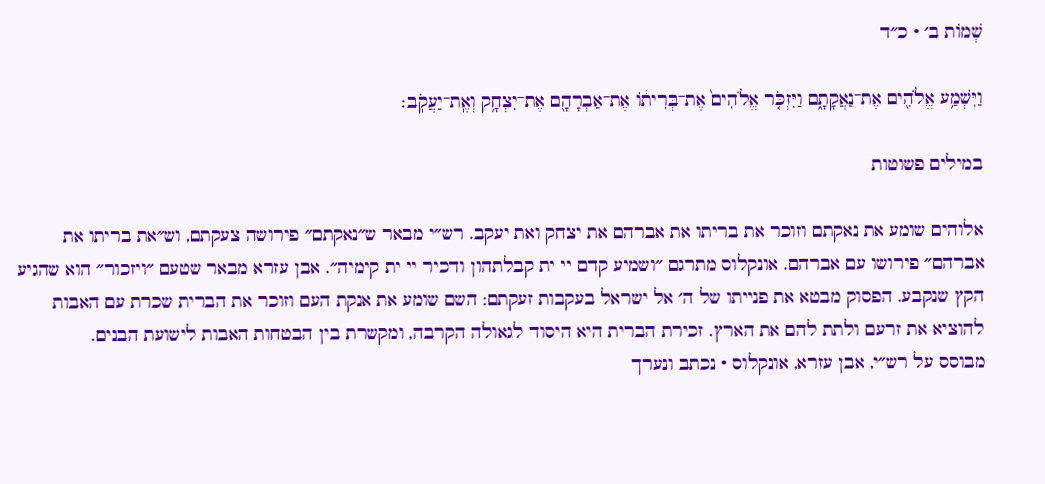שְׁמוֹת ב׳ · כ״ד

וַיִּשְׁמַ֥ע אֱלֹהִ֖ים אֶת־נַאֲקָתָ֑ם וַיִּזְכֹּ֤ר אֱלֹהִים֙ אֶת־בְּרִית֔וֹ אֶת־אַבְרָהָ֖ם אֶת־יִצְחָ֥ק וְאֶֽת־יַעֲקֹֽב׃

במילים פשוטות

אלוהים שומע את נאקתם וזוכר את בריתו את אברהם את יצחק ואת יעקב. רש״י מבאר ש״נאקתם״ פירושה צעקתם, וש״את בריתו את אברהם״ פירושו עם אברהם. אונקלוס מתרגם ״ושמיע קדם יי ית קבלתהון ודכיר יי ית קימיה״. אבן עזרא מבאר שטעם ״ויזכור״ הוא שהגיע הקץ שנקבע. הפסוק מבטא את פנייתו של ה׳ אל ישראל בעקבות זעקתם: השם שומע את אנקת העם וזוכר את הברית שכרת עם האבות להוציא את זרעם ולתת להם את הארץ. זכירת הברית היא היסוד לגאולה הקרבה, ומקשרת בין הבטחות האבות לישועת הבנים.
מבוסס על רש״י, אבן עזרא, אונקלוס · נכתב ונערך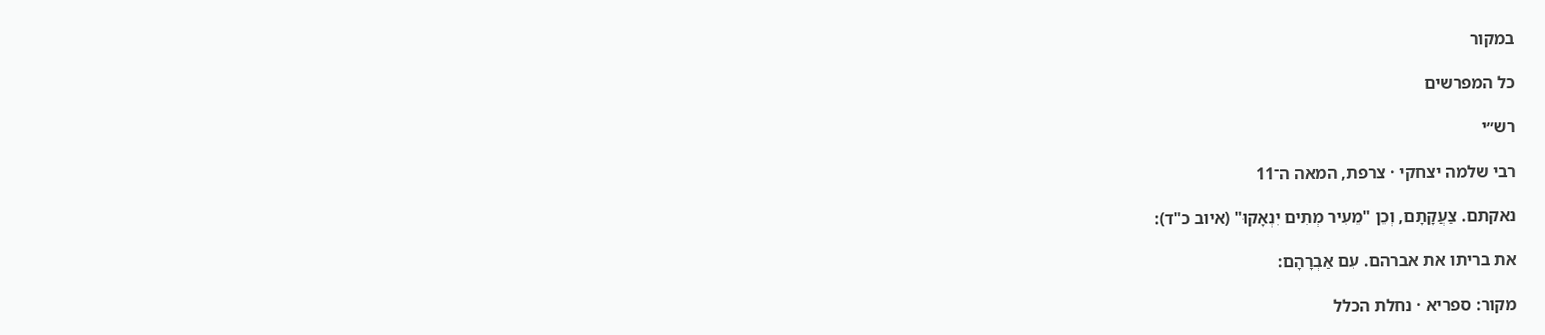במקור

כל המפרשים

רש״י

רבי שלמה יצחקי · צרפת, המאה ה־11

נאקתם. צַעֲקָתָם, וְכֵן "מֵעִיר מְתִים יִנְאָקוּ" (איוב כ"ד):

את בריתו את אברהם. עִם אַבְרָהָם:

מקור: ספריא · נחלת הכלל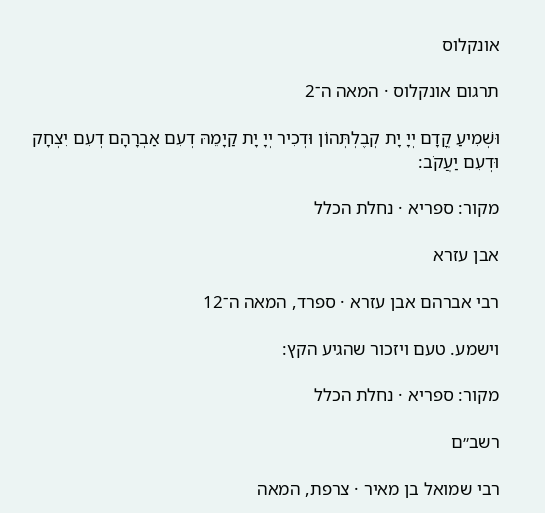אונקלוס

תרגום אונקלוס · המאה ה־2

וּשְׁמִיעַ קֳדָם יְיָ יָת קְבֶלְתְּהוֹן וּדְכִיר יְיָ יָת קַיָמֵהּ דְעִם אַבְרָהָם דְעִם יִצְחָק וּדְעִם יַעֲקֹב:

מקור: ספריא · נחלת הכלל

אבן עזרא

רבי אברהם אבן עזרא · ספרד, המאה ה־12

וישמע. טעם ויזכור שהגיע הקץ:

מקור: ספריא · נחלת הכלל

רשב״ם

רבי שמואל בן מאיר · צרפת, המאה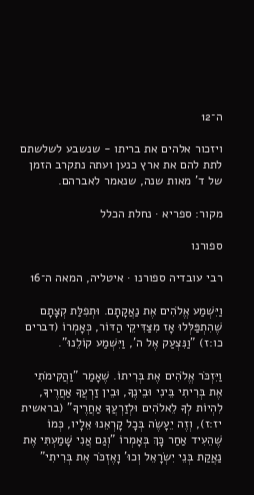ה־12

ויזכור אלהים את בריתו - שנשבע לשלשתם לתת להם את ארץ כנען ועתה נתקרב הזמן של ד' מאות שנה, שנאמר לאברהם.

מקור: ספריא · נחלת הכלל

ספורנו

רבי עובדיה ספורנו · איטליה, המאה ה־16

וַיִּשְׁמַע אֱלֹהִים אֶת נַאֲקָתָם. וּתְפִלַּת קְצָתָם שֶׁהִתְפַּלְּלוּ אָז מִצַּדִּיקֵי הַדּוֹר, כְּאָמְרוֹ (דברים כו:ז) "וַנִּצְעַק אֶל ה', וַיִּשְׁמַע קוֹלֵנוּ".

וַיִּזְכֹּר אֱלֹהִים אֶת בְּרִיתוֹ. שֶׁאָמַר "וַהֲקִימֹתִי אֶת בְּרִיתִי בֵּינִי וּבֵינֶךָ, וּבֵין זַרְעֲךָ אַחֲרֶיךָ, לִהְיוֹת לְךָ לֵאלֹהִים וּלְזַרְעֲךָ אַחֲרֶיךָ" (בראשית יז:ז), וְזֶה יֵעָשֶׂה בְּכָל קָרְאֵנוּ אֵלָיו, כְּמוֹ שֶׁהֵעִיד אַחַר כָּךְ בְּאָמְרוֹ "וְגַם אֲנִי שָׁמַעְתִּי אֶת נַאֲקַת בְּנֵי יִשְׂרָאֵל וְכוּ' וָאֶזְכֹּר אֶת בְּרִיתִי"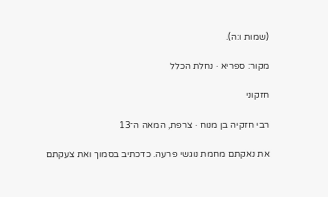(שמות ו:ה).

מקור: ספריא · נחלת הכלל

חזקוני

רבי חזקיה בן מנוח · צרפת, המאה ה־13

את נאקתם מחמת נוגשי פרעה. כדכתיב בסמוך ואת צעקתם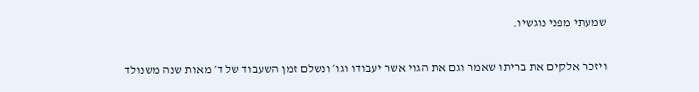שמעתי מפני נוגשיו.

ויזכר אלקים את בריתו שאמר וגם את הגוי אשר יעבודו וגו׳ ונשלם זמן השעבוד של ד׳ מאות שנה משנולד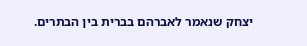יצחק שנאמר לאברהם בברית בין הבתרים.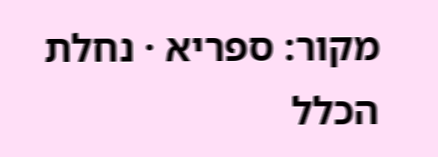מקור: ספריא · נחלת הכלל